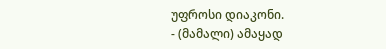უფროსი დიაკონი.
- (მამალი) ამაყად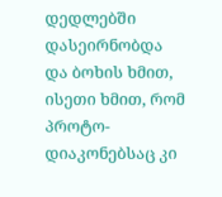დედლებში დასეირნობდა და ბოხის ხმით, ისეთი ხმით, რომ პროტო-დიაკონებსაც კი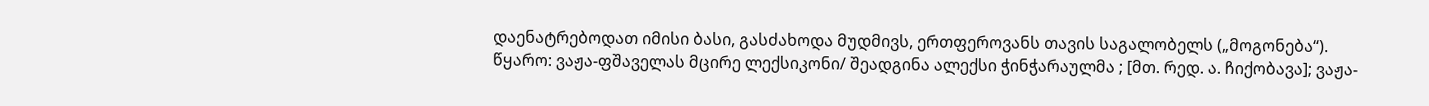დაენატრებოდათ იმისი ბასი, გასძახოდა მუდმივს, ერთფეროვანს თავის საგალობელს („მოგონება“).
წყარო: ვაჟა-ფშაველას მცირე ლექსიკონი/ შეადგინა ალექსი ჭინჭარაულმა ; [მთ. რედ. ა. ჩიქობავა]; ვაჟა-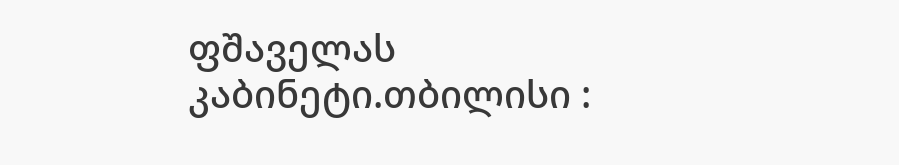ფშაველას კაბინეტი.თბილისი :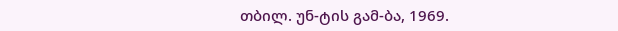თბილ. უნ-ტის გამ-ბა, 1969.